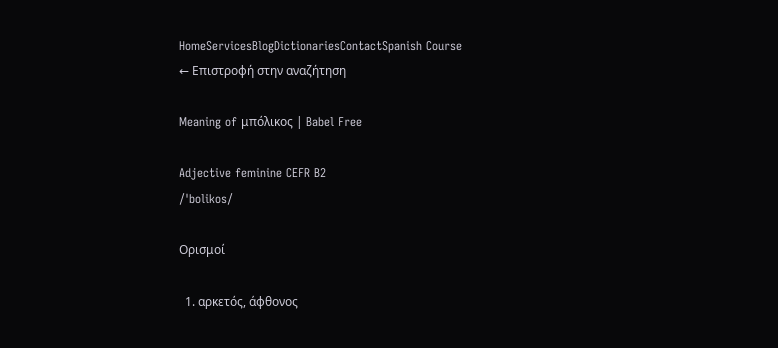HomeServicesBlogDictionariesContactSpanish Course
← Επιστροφή στην αναζήτηση

Meaning of μπόλικος | Babel Free

Adjective feminine CEFR B2
/ˈbolikos/

Ορισμοί

  1. αρκετός, άφθονος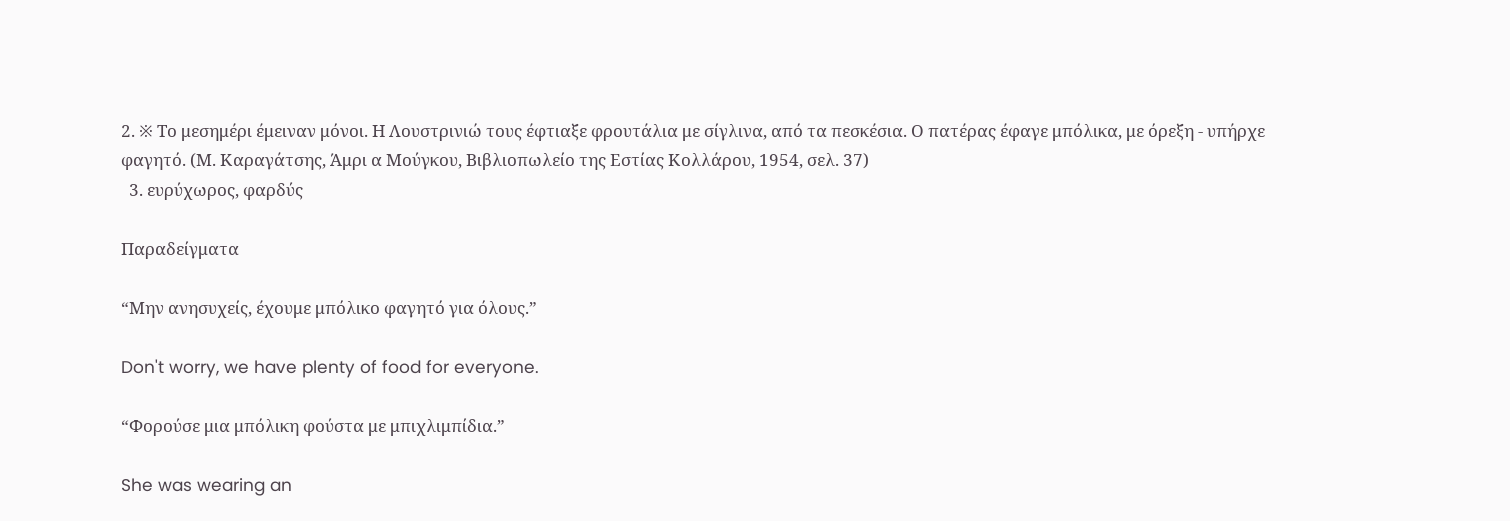2. ※ Το μεσημέρι έμειναν μόνοι. Η Λουστρινιώ τους έφτιαξε φρουτάλια με σίγλινα, από τα πεσκέσια. Ο πατέρας έφαγε μπόλικα, με όρεξη - υπήρχε φαγητό. (Μ. Καραγάτσης, Άμρι α Μούγκου, Βιβλιοπωλείο της Εστίας Κολλάρου, 1954, σελ. 37)
  3. ευρύχωρος, φαρδύς

Παραδείγματα

“Μην ανησυχείς, έχουμε μπόλικο φαγητό για όλους.”

Don't worry, we have plenty of food for everyone.

“Φορούσε μια μπόλικη φούστα με μπιχλιμπίδια.”

She was wearing an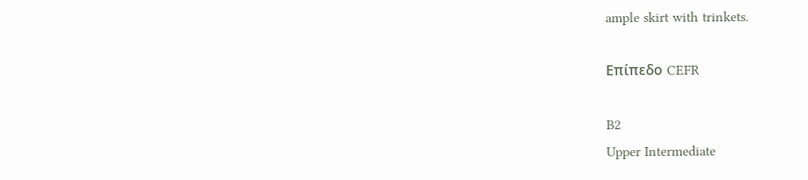ample skirt with trinkets.

Επίπεδο CEFR

B2
Upper Intermediate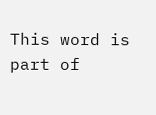This word is part of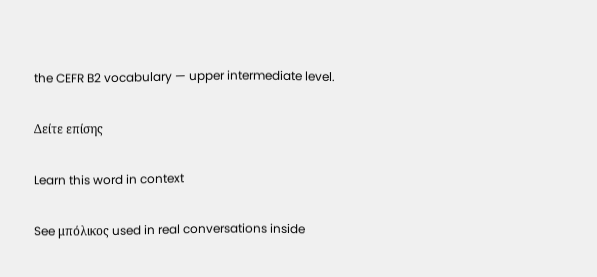the CEFR B2 vocabulary — upper intermediate level.

Δείτε επίσης

Learn this word in context

See μπόλικος used in real conversations inside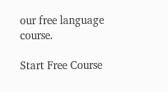our free language course.

Start Free Course